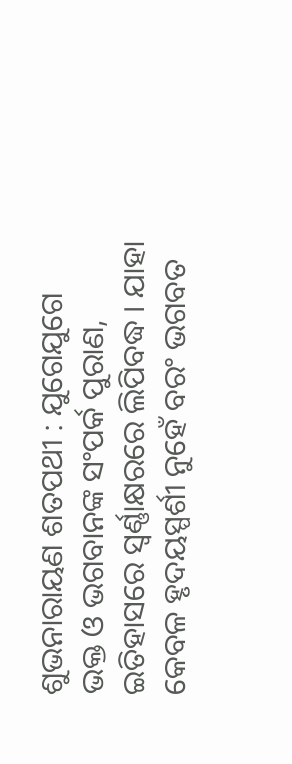ଶୁଭନାରାୟଣ ଶତପଥୀ : ଯୁଗେଯୁଗେ ଭକ୍ତ ଓ ଭଗବାନଙ୍କ ସଂପର୍କ ପୁରାଣ, ଇତିହାସରେ ସ୍ୱର୍ଣ୍ଣାକ୍ଷରରେ ଲିପିବଦ୍ଧ । ଯାହା କେବଳ ହୃଦୟସ୍ପର୍ଶୀ ନୁହେଁ ବରଂ ଭଗବତ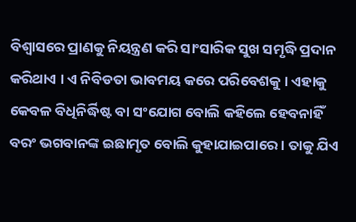ବିଶ୍ୱାସରେ ପ୍ରାଣକୁ ନିୟନ୍ତ୍ରଣ କରି ସାଂସାରିକ ସୁଖ ସମୃଦ୍ଧି ପ୍ରଦାନ କରିଥାଏ । ଏ ନିବିଡତା ଭାବମୟ କରେ ପରିବେଶକୁ । ଏହାକୁ କେବଳ ବିଧିନିର୍ଦ୍ଧିଷ୍ଟ ବା ସଂଯୋଗ ବୋଲି କହିଲେ ହେବନାହିଁ ବରଂ ଭଗବାନଙ୍କ ଇଛାମୃତ ବୋଲି କୁହାଯାଇପାରେ । ତାକୁ ଯିଏ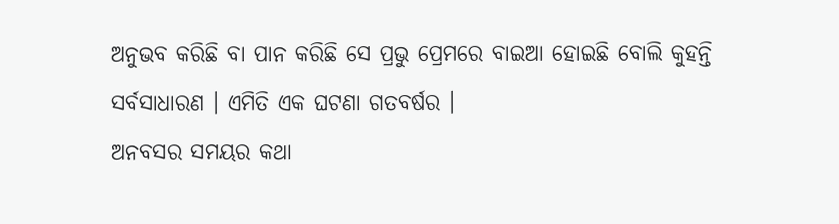ଅନୁଭବ କରିଛି ବା ପାନ କରିଛି ସେ ପ୍ରଭୁ ପ୍ରେମରେ ବାଇଆ ହୋଇଛି ବୋଲି କୁହନ୍ତି ସର୍ବସାଧାରଣ । ଏମିତି ଏକ ଘଟଣା ଗତବର୍ଷର ।
ଅନବସର ସମୟର କଥା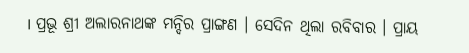। ପ୍ରଭୂ ଶ୍ରୀ ଅଲାରନାଥଙ୍କ ମନ୍ଦିର ପ୍ରାଙ୍ଗଣ । ସେଦିନ ଥିଲା ରବିବାର । ପ୍ରାୟ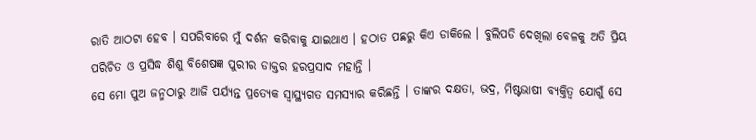ରାତି ଆଠଟା ହେବ । ସପରିବାରେ ମୁଁ ଦର୍ଶନ କରିବାକୁ ଯାଇଥାଏ । ହଠାତ ପଛରୁ କିଏ ଡାକିଲେ । ବୁଲିପଡି ଦେଖିଲା ବେଳକୁ ଅତି ପ୍ରିୟ ପରିଚିତ ଓ ପ୍ରସିଦ୍ଧ ଶିଶୁ ବିଶେଷଜ୍ଞ ପୁରୀର ଡାକ୍ତର ହରପ୍ରସାଦ ମହାନ୍ତି ।
ସେ ମୋ ପୁଅ ଜନ୍ମଠାରୁ ଆଜି ପର୍ଯ୍ୟନ୍ତ ପ୍ରତ୍ୟେକ ସ୍ୱାସ୍ଥ୍ୟଗତ ସମସ୍ୟାର କରିଛନ୍ତି । ତାଙ୍କର ଦକ୍ଷତା, ଭଦ୍ର, ମିଷ୍ଟଭାଷୀ ବ୍ୟକ୍ତିତ୍ୱ ଯୋଗୁଁ ସେ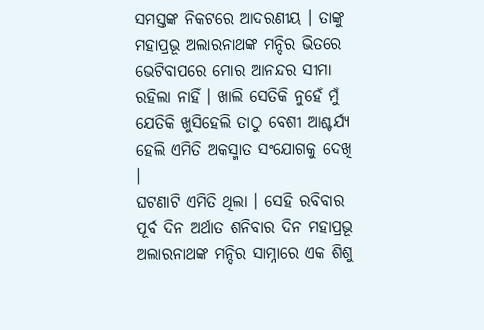ସମସ୍ତଙ୍କ ନିକଟରେ ଆଦରଣୀୟ । ତାଙ୍କୁ ମହାପ୍ରଭୂ ଅଲାରନାଥଙ୍କ ମନ୍ଦିର ଭିତରେ ଭେଟିବାପରେ ମୋର ଆନନ୍ଦର ସୀମା ରହିଲା ନାହିଁ । ଖାଲି ସେତିକି ନୁହେଁ ମୁଁ ଯେତିକି ଖୁସିହେଲି ତାଠୁ ବେଶୀ ଆଶ୍ଚର୍ଯ୍ୟ ହେଲି ଏମିତି ଅକସ୍ମାତ ସଂଯୋଗକୁ ଦେଖି ।
ଘଟଣାଟି ଏମିତି ଥିଲା । ସେହି ରବିବାର ପୂର୍ବ ଦିନ ଅର୍ଥାତ ଶନିବାର ଦିନ ମହାପ୍ରଭୂ ଅଲାରନାଥଙ୍କ ମନ୍ଦିର ସାମ୍ନାରେ ଏକ ଶିଶୁ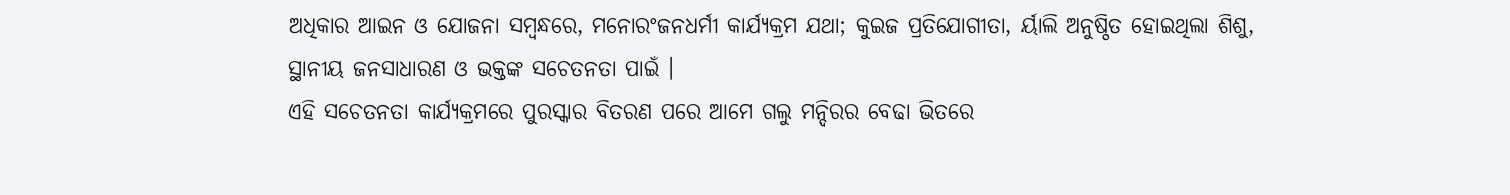ଅଧିକାର ଆଇନ ଓ ଯୋଜନା ସମ୍ବନ୍ଧରେ, ମନୋରଂଜନଧର୍ମୀ କାର୍ଯ୍ୟକ୍ରମ ଯଥା; କୁଇଜ ପ୍ରତିଯୋଗୀତା, ର୍ୟାଲି ଅନୁଷ୍ଠିତ ହୋଇଥିଲା ଶିଶୁ, ସ୍ଥାନୀୟ ଜନସାଧାରଣ ଓ ଭକ୍ତଙ୍କ ସଚେତନତା ପାଇଁ ।
ଏହି ସଚେତନତା କାର୍ଯ୍ୟକ୍ରମରେ ପୁରସ୍କାର ବିତରଣ ପରେ ଆମେ ଗଲୁ ମନ୍ଦିରର ବେଢା ଭିତରେ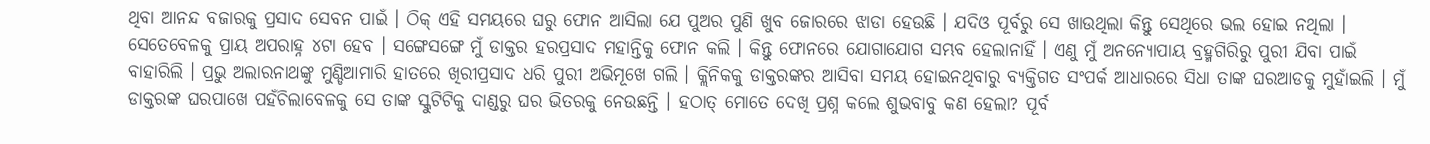ଥିବା ଆନନ୍ଦ ବଜାରକୁ ପ୍ରସାଦ ସେବନ ପାଇଁ । ଠିକ୍ ଏହି ସମୟରେ ଘରୁ ଫୋନ ଆସିଲା ଯେ ପୁଅର ପୁଣି ଖୁବ ଜୋରରେ ଝାଡା ହେଉଛି । ଯଦିଓ ପୂର୍ବରୁ ସେ ଖାଉଥିଲା କିନ୍ତୁ ସେଥିରେ ଭଲ ହୋଇ ନଥିଲା । ସେତେବେଳକୁ ପ୍ରାୟ ଅପରାହ୍ନ ୪ଟା ହେବ । ସଙ୍ଗେସଙ୍ଗେ ମୁଁ ଡାକ୍ତର ହରପ୍ରସାଦ ମହାନ୍ତିକୁ ଫୋନ କଲି । କିନ୍ତୁ ଫୋନରେ ଯୋଗାଯୋଗ ସମ୍ଭବ ହେଲାନାହିଁ । ଏଣୁ ମୁଁ ଅନନ୍ୟୋପାୟ ବ୍ରହ୍ମଗିରିରୁ ପୁରୀ ଯିବା ପାଇଁ ବାହାରିଲି । ପ୍ରଭୁ ଅଲାରନାଥଙ୍କୁ ମୁଣ୍ଡିଆମାରି ହାତରେ ଖିରୀପ୍ରସାଦ ଧରି ପୁରୀ ଅଭିମୂଖେ ଗଲି । କ୍ଲିନିକକୁ ଡାକ୍ତରଙ୍କର ଆସିବା ସମୟ ହୋଇନଥିବାରୁ ବ୍ୟକ୍ତିଗତ ସଂପର୍କ ଆଧାରରେ ସିଧା ତାଙ୍କ ଘରଆଡକୁ ମୁହାଁଇଲି । ମୁଁ ଡାକ୍ତରଙ୍କ ଘରପାଖେ ପହଁଚିଲାବେଳକୁ ସେ ତାଙ୍କ ସ୍କୁଟିଟିକୁ ଦାଣ୍ଡରୁ ଘର ଭିତରକୁ ନେଉଛନ୍ତି । ହଠାତ୍ ମୋତେ ଦେଖି ପ୍ରଶ୍ନ କଲେ ଶୁଭବାବୁ କଣ ହେଲା? ପୂର୍ବ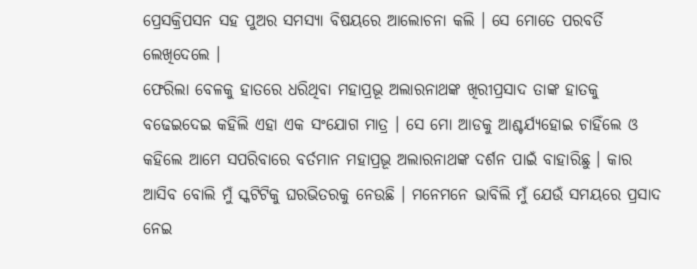ପ୍ରେସକ୍ରିପସନ ସହ ପୁଅର ସମସ୍ୟା ବିଷୟରେ ଆଲୋଚନା କଲି । ସେ ମୋତେ ପରବର୍ତି ଲେଖିଦେଲେ ।
ଫେରିଲା ବେଳକୁ ହାତରେ ଧରିଥିବା ମହାପ୍ରଭୂ ଅଲାରନାଥଙ୍କ ଖିରୀପ୍ରସାଦ ତାଙ୍କ ହାତକୁ ବଢେଇଦେଇ କହିଲି ଏହା ଏକ ସଂଯୋଗ ମାତ୍ର । ସେ ମୋ ଆଡକୁ ଆଶ୍ଚର୍ଯ୍ୟହୋଇ ଚାହିଁଲେ ଓ କହିଲେ ଆମେ ସପରିବାରେ ବର୍ତମାନ ମହାପ୍ରଭୂ ଅଲାରନାଥଙ୍କ ଦର୍ଶନ ପାଇଁ ବାହାରିଛୁ । କାର ଆସିବ ବୋଲି ମୁଁ ସ୍କଟିଟିକୁ ଘରଭିତରକୁ ନେଉଛି । ମନେମନେ ଭାବିଲି ମୁଁ ଯେଉଁ ସମୟରେ ପ୍ରସାଦ ନେଇ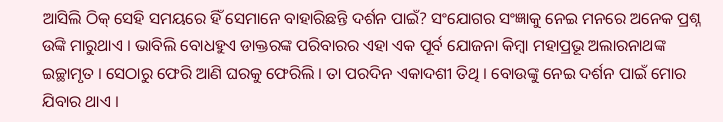ଆସିଲି ଠିକ୍ ସେହି ସମୟରେ ହିଁ ସେମାନେ ବାହାରିଛନ୍ତି ଦର୍ଶନ ପାଇଁ? ସଂଯୋଗର ସଂଜ୍ଞାକୁ ନେଇ ମନରେ ଅନେକ ପ୍ରଶ୍ନ ଉଙ୍କି ମାରୁଥାଏ । ଭାବିଲି ବୋଧହୁଏ ଡାକ୍ତରଙ୍କ ପରିବାରର ଏହା ଏକ ପୂର୍ବ ଯୋଜନା କିମ୍ବା ମହାପ୍ରଭୂ ଅଲାରନାଥଙ୍କ ଇଚ୍ଛାମୃତ । ସେଠାରୁ ଫେରି ଆଣି ଘରକୁ ଫେରିଲି । ତା ପରଦିନ ଏକାଦଶୀ ତିଥି । ବୋଉଙ୍କୁ ନେଇ ଦର୍ଶନ ପାଇଁ ମୋର ଯିବାର ଥାଏ ।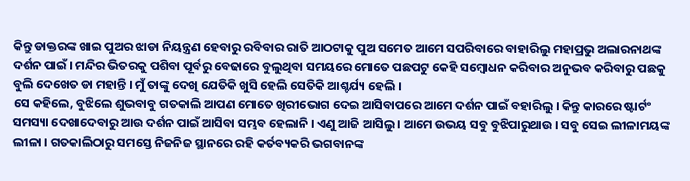କିନ୍ତୁ ଡାକ୍ତରଙ୍କ ଖାଇ ପୁଅର ଝାଡା ନିୟନ୍ତ୍ରଣ ହେବାରୁ ରବିବାର ରାତି ଆଠଟାକୁ ପୁଅ ସମେତ ଆମେ ସପରିବାରେ ବାହାରିଲୁ ମହାପ୍ରଭୁ ଅଲାରନାଥଙ୍କ ଦର୍ଶନ ପାଇଁ । ମନ୍ଦିର ଭିତରକୁ ପଶିବା ପୂର୍ବରୁ ବେଢାରେ ବୁଲୁଥିବା ସମୟରେ ମୋତେ ପଛପଟୁ କେହି ସମ୍ବୋଧନ କରିବାର ଅନୁଭବ କରିବାରୁ ପଛକୁ ବୁଲି ଦେଖେତ ଡା ମହାନ୍ତି । ମୁଁ ତାଙ୍କୁ ଦେଖି ଯେତିକି ଖୁସି ହେଲି ସେତିକି ଆଶ୍ଚର୍ଯ୍ୟ ହେଲି ।
ସେ କହିଲେ, ବୁଝିଲେ ଶୁଭବାବୁ ଗତକାଲି ଆପଣ ମୋତେ ଖିରୀଭୋଗ ଦେଇ ଆସିବାପରେ ଆମେ ଦର୍ଶନ ପାଇଁ ବହାରିଲୁ । କିନ୍ତୁ କାରରେ ଷ୍ଟାର୍ଟଂ ସମସ୍ୟା ଦେଖାଦେବାରୁ ଆଉ ଦର୍ଶନ ପାଇଁ ଆସିବା ସମ୍ଭବ ହେଲାନି । ଏଣୁ ଆଜି ଆସିଲୁ । ଆମେ ଉଭୟ ସବୁ ବୁଝିପାରୁଥାଉ । ସବୁ ସେଇ ଲୀଳାମୟଙ୍କ ଲୀଳା । ଗତକାଲିଠାରୁ ସମସ୍ତେ ନିଜନିଜ ସ୍ଥାନରେ ରହି କର୍ତବ୍ୟକରି ଭଗବାନଙ୍କ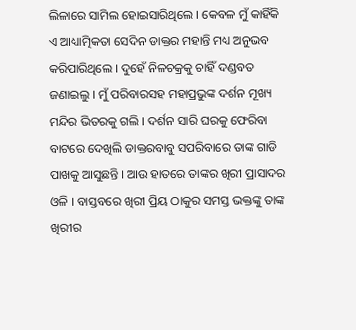ଲିଳାରେ ସାମିଲ ହୋଇସାରିଥିଲେ । କେବଳ ମୁଁ କାହିଁକି ଏ ଆଧ୍ୟାତ୍ମିକତା ସେଦିନ ଡାକ୍ତର ମହାନ୍ତି ମଧ୍ୟ ଅନୁଭବ କରିପାରିଥିଲେ । ଦୁହେଁ ନିଳଚକ୍ରକୁ ଚାହିଁ ଦଣ୍ଡବତ ଜଣାଇଲୁ । ମୁଁ ପରିବାରସହ ମହାପ୍ରଭୁଙ୍କ ଦର୍ଶନ ମୂଖ୍ୟ ମନ୍ଦିର ଭିତରକୁ ଗଲି । ଦର୍ଶନ ସାରି ଘରକୁ ଫେରିବା ବାଟରେ ଦେଖିଲି ଡାକ୍ତରବାବୁ ସପରିବାରେ ତାଙ୍କ ଗାଡି ପାଖକୁ ଆସୁଛନ୍ତି । ଆଉ ହାତରେ ତାଙ୍କର ଖିରୀ ପ୍ରାସାଦର ଓଳି । ବାସ୍ତବରେ ଖିରୀ ପ୍ରିୟ ଠାକୁର ସମସ୍ତ ଭକ୍ତଙ୍କୁ ତାଙ୍କ ଖିରୀର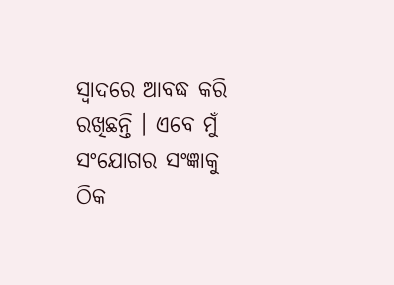ସ୍ୱାଦରେ ଆବଦ୍ଧ କରି ରଖିଛନ୍ତି । ଏବେ ମୁଁ ସଂଯୋଗର ସଂଜ୍ଞାକୁ ଠିକ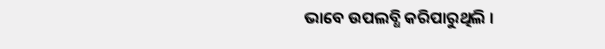ଭାବେ ଉପଲବ୍ଧି କରିପାରୁଥିଲି ।